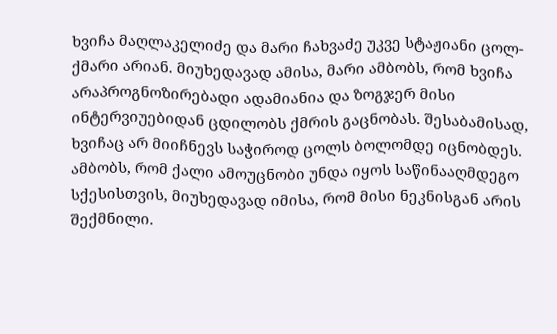ხვიჩა მაღლაკელიძე და მარი ჩახვაძე უკვე სტაჟიანი ცოლ-ქმარი არიან. მიუხედავად ამისა, მარი ამბობს, რომ ხვიჩა არაპროგნოზირებადი ადამიანია და ზოგჯერ მისი ინტერვიუებიდან ცდილობს ქმრის გაცნობას. შესაბამისად, ხვიჩაც არ მიიჩნევს საჭიროდ ცოლს ბოლომდე იცნობდეს. ამბობს, რომ ქალი ამოუცნობი უნდა იყოს საწინააღმდეგო სქესისთვის, მიუხედავად იმისა, რომ მისი ნეკნისგან არის შექმნილი.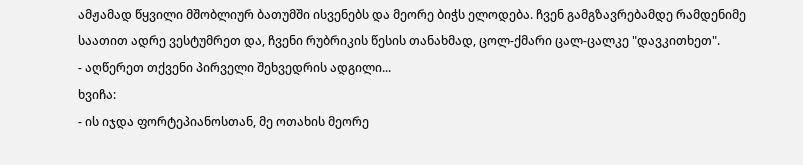ამჟამად წყვილი მშობლიურ ბათუმში ისვენებს და მეორე ბიჭს ელოდება. ჩვენ გამგზავრებამდე რამდენიმე საათით ადრე ვესტუმრეთ და, ჩვენი რუბრიკის წესის თანახმად, ცოლ-ქმარი ცალ-ცალკე "დავკითხეთ".
- აღწერეთ თქვენი პირველი შეხვედრის ადგილი...
ხვიჩა:
- ის იჯდა ფორტეპიანოსთან, მე ოთახის მეორე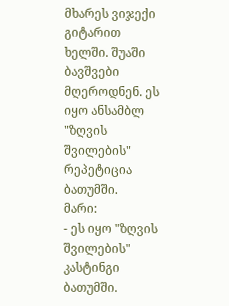მხარეს ვიჯექი გიტარით ხელში. შუაში ბავშვები მღეროდნენ. ეს იყო ანსამბლ "ზღვის შვილების" რეპეტიცია ბათუმში.
მარი:
- ეს იყო "ზღვის შვილების" კასტინგი ბათუმში.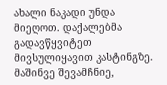ახალი ნაკადი უნდა მიეღოთ. დაქალებმა გადავწყვიტეთ მივსულიყავით კასტინგზე. მაშინვე შევამჩნიე,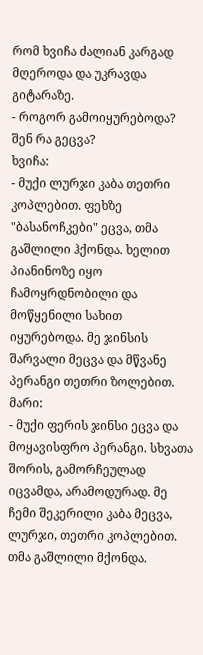რომ ხვიჩა ძალიან კარგად მღეროდა და უკრავდა გიტარაზე.
- როგორ გამოიყურებოდა? შენ რა გეცვა?
ხვიჩა:
- მუქი ლურჯი კაბა თეთრი კოპლებით. ფეხზე "ბასანოჩკები" ეცვა, თმა გაშლილი ჰქონდა. ხელით პიანინოზე იყო ჩამოყრდნობილი და მოწყენილი სახით იყურებოდა. მე ჯინსის შარვალი მეცვა და მწვანე პერანგი თეთრი ზოლებით.
მარი:
- მუქი ფერის ჯინსი ეცვა და მოყავისფრო პერანგი. სხვათა შორის, გამორჩეულად იცვამდა, არამოდურად. მე ჩემი შეკერილი კაბა მეცვა, ლურჯი, თეთრი კოპლებით. თმა გაშლილი მქონდა.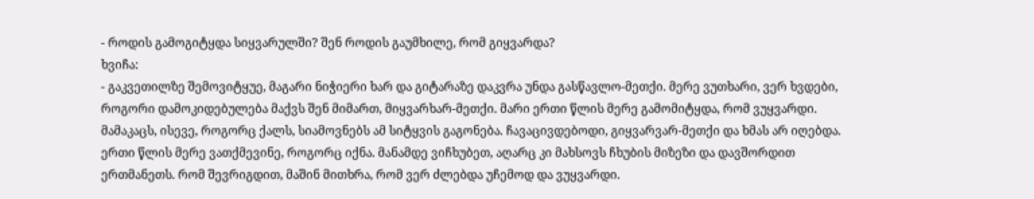- როდის გამოგიტყდა სიყვარულში? შენ როდის გაუმხილე, რომ გიყვარდა?
ხვიჩა:
- გაკვეთილზე შემოვიტყუე, მაგარი ნიჭიერი ხარ და გიტარაზე დაკვრა უნდა გასწავლო-მეთქი. მერე ვუთხარი, ვერ ხვდები, როგორი დამოკიდებულება მაქვს შენ მიმართ, მიყვარხარ-მეთქი. მარი ერთი წლის მერე გამომიტყდა, რომ ვუყვარდი. მამაკაცს, ისევე, როგორც ქალს, სიამოვნებს ამ სიტყვის გაგონება. ჩავაცივდებოდი, გიყვარვარ-მეთქი და ხმას არ იღებდა. ერთი წლის მერე ვათქმევინე, როგორც იქნა. მანამდე ვიჩხუბეთ, აღარც კი მახსოვს ჩხუბის მიზეზი და დავშორდით ერთმანეთს. რომ შევრიგდით, მაშინ მითხრა, რომ ვერ ძლებდა უჩემოდ და ვუყვარდი.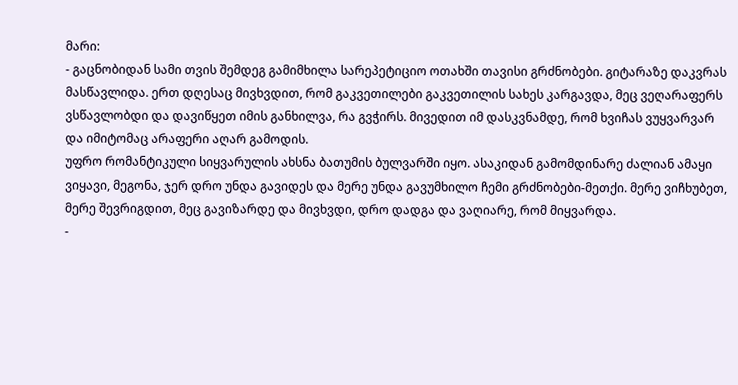მარი:
- გაცნობიდან სამი თვის შემდეგ გამიმხილა სარეპეტიციო ოთახში თავისი გრძნობები. გიტარაზე დაკვრას მასწავლიდა. ერთ დღესაც მივხვდით, რომ გაკვეთილები გაკვეთილის სახეს კარგავდა, მეც ვეღარაფერს ვსწავლობდი და დავიწყეთ იმის განხილვა, რა გვჭირს. მივედით იმ დასკვნამდე, რომ ხვიჩას ვუყვარვარ და იმიტომაც არაფერი აღარ გამოდის.
უფრო რომანტიკული სიყვარულის ახსნა ბათუმის ბულვარში იყო. ასაკიდან გამომდინარე ძალიან ამაყი ვიყავი, მეგონა, ჯერ დრო უნდა გავიდეს და მერე უნდა გავუმხილო ჩემი გრძნობები-მეთქი. მერე ვიჩხუბეთ, მერე შევრიგდით, მეც გავიზარდე და მივხვდი, დრო დადგა და ვაღიარე, რომ მიყვარდა.
-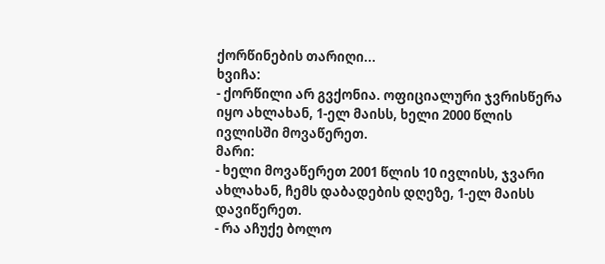ქორწინების თარიღი...
ხვიჩა:
- ქორწილი არ გვქონია. ოფიციალური ჯვრისწერა იყო ახლახან, 1-ელ მაისს, ხელი 2000 წლის ივლისში მოვაწერეთ.
მარი:
- ხელი მოვაწერეთ 2001 წლის 10 ივლისს, ჯვარი ახლახან, ჩემს დაბადების დღეზე, 1-ელ მაისს დავიწერეთ.
- რა აჩუქე ბოლო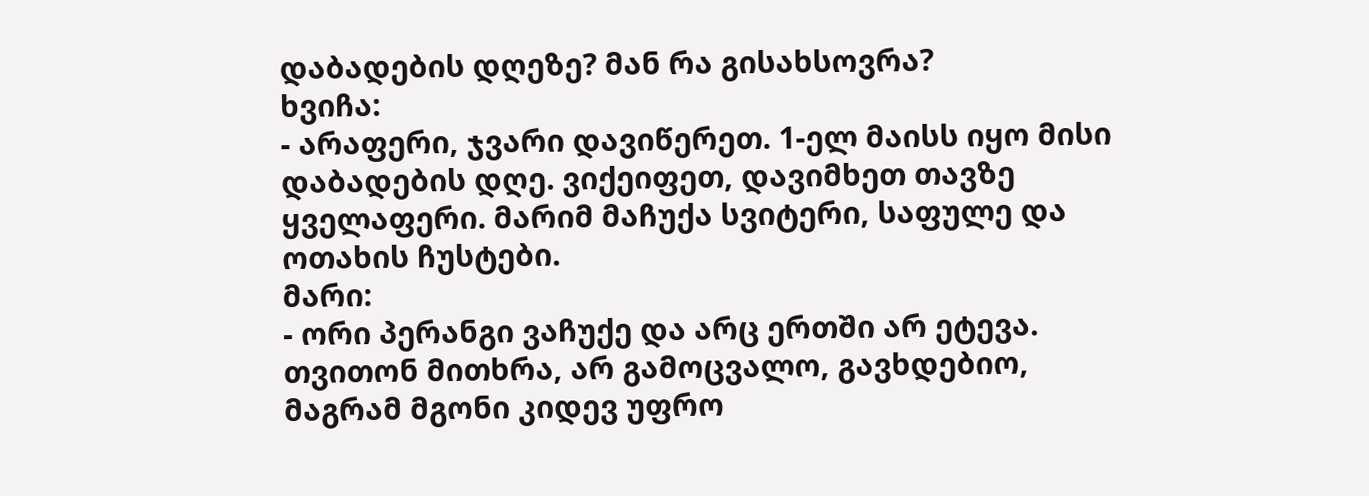დაბადების დღეზე? მან რა გისახსოვრა?
ხვიჩა:
- არაფერი, ჯვარი დავიწერეთ. 1-ელ მაისს იყო მისი დაბადების დღე. ვიქეიფეთ, დავიმხეთ თავზე ყველაფერი. მარიმ მაჩუქა სვიტერი, საფულე და ოთახის ჩუსტები.
მარი:
- ორი პერანგი ვაჩუქე და არც ერთში არ ეტევა. თვითონ მითხრა, არ გამოცვალო, გავხდებიო, მაგრამ მგონი კიდევ უფრო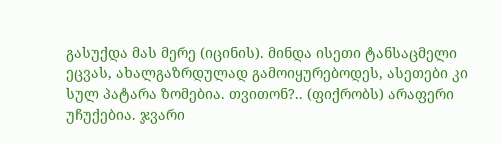გასუქდა მას მერე (იცინის). მინდა ისეთი ტანსაცმელი ეცვას, ახალგაზრდულად გამოიყურებოდეს, ასეთები კი სულ პატარა ზომებია. თვითონ?.. (ფიქრობს) არაფერი უჩუქებია. ჯვარი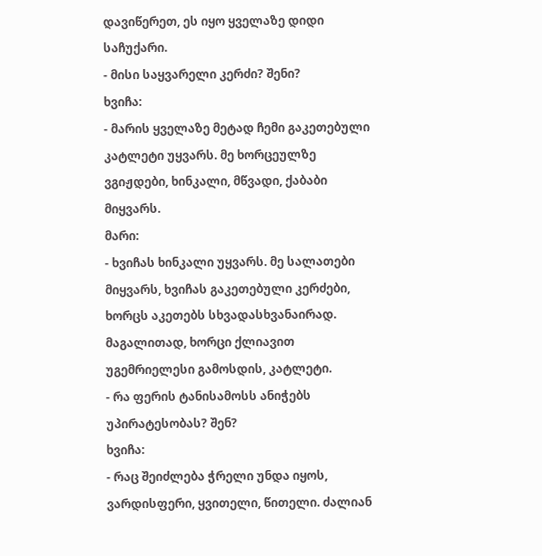დავიწერეთ, ეს იყო ყველაზე დიდი საჩუქარი.
- მისი საყვარელი კერძი? შენი?
ხვიჩა:
- მარის ყველაზე მეტად ჩემი გაკეთებული კატლეტი უყვარს. მე ხორცეულზე ვგიჟდები, ხინკალი, მწვადი, ქაბაბი მიყვარს.
მარი:
- ხვიჩას ხინკალი უყვარს. მე სალათები მიყვარს, ხვიჩას გაკეთებული კერძები, ხორცს აკეთებს სხვადასხვანაირად. მაგალითად, ხორცი ქლიავით უგემრიელესი გამოსდის, კატლეტი.
- რა ფერის ტანისამოსს ანიჭებს უპირატესობას? შენ?
ხვიჩა:
- რაც შეიძლება ჭრელი უნდა იყოს, ვარდისფერი, ყვითელი, წითელი. ძალიან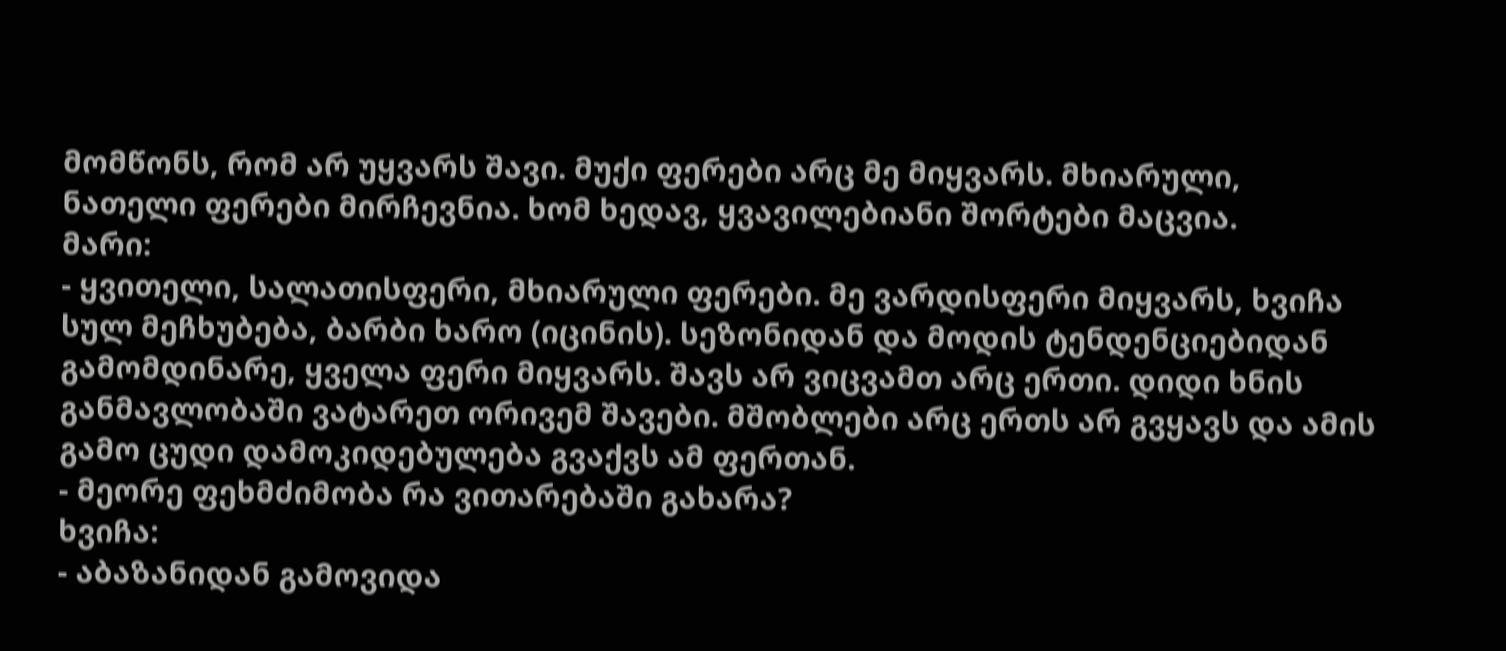მომწონს, რომ არ უყვარს შავი. მუქი ფერები არც მე მიყვარს. მხიარული, ნათელი ფერები მირჩევნია. ხომ ხედავ, ყვავილებიანი შორტები მაცვია.
მარი:
- ყვითელი, სალათისფერი, მხიარული ფერები. მე ვარდისფერი მიყვარს, ხვიჩა სულ მეჩხუბება, ბარბი ხარო (იცინის). სეზონიდან და მოდის ტენდენციებიდან გამომდინარე, ყველა ფერი მიყვარს. შავს არ ვიცვამთ არც ერთი. დიდი ხნის განმავლობაში ვატარეთ ორივემ შავები. მშობლები არც ერთს არ გვყავს და ამის გამო ცუდი დამოკიდებულება გვაქვს ამ ფერთან.
- მეორე ფეხმძიმობა რა ვითარებაში გახარა?
ხვიჩა:
- აბაზანიდან გამოვიდა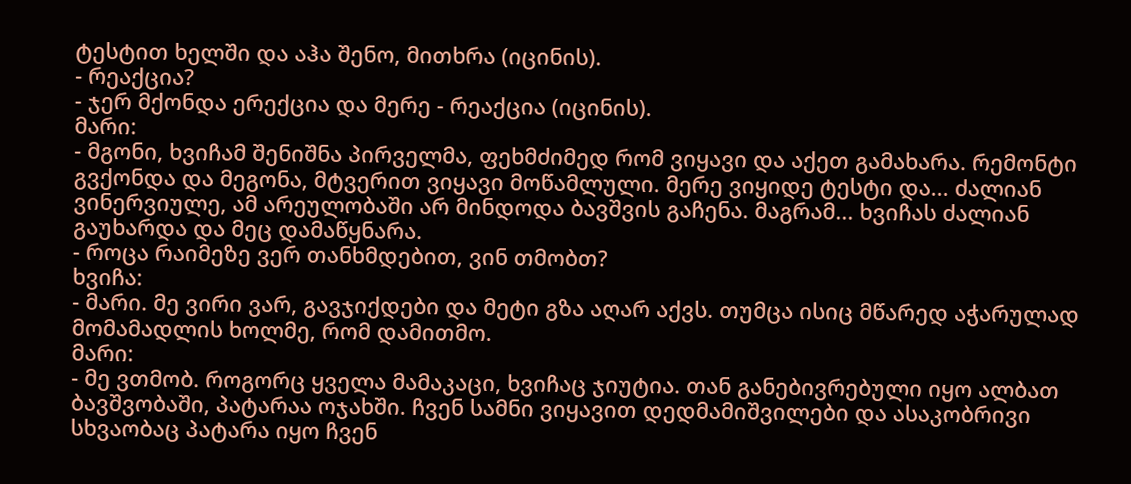ტესტით ხელში და აჰა შენო, მითხრა (იცინის).
- რეაქცია?
- ჯერ მქონდა ერექცია და მერე - რეაქცია (იცინის).
მარი:
- მგონი, ხვიჩამ შენიშნა პირველმა, ფეხმძიმედ რომ ვიყავი და აქეთ გამახარა. რემონტი გვქონდა და მეგონა, მტვერით ვიყავი მოწამლული. მერე ვიყიდე ტესტი და... ძალიან ვინერვიულე, ამ არეულობაში არ მინდოდა ბავშვის გაჩენა. მაგრამ... ხვიჩას ძალიან გაუხარდა და მეც დამაწყნარა.
- როცა რაიმეზე ვერ თანხმდებით, ვინ თმობთ?
ხვიჩა:
- მარი. მე ვირი ვარ, გავჯიქდები და მეტი გზა აღარ აქვს. თუმცა ისიც მწარედ აჭარულად მომამადლის ხოლმე, რომ დამითმო.
მარი:
- მე ვთმობ. როგორც ყველა მამაკაცი, ხვიჩაც ჯიუტია. თან განებივრებული იყო ალბათ ბავშვობაში, პატარაა ოჯახში. ჩვენ სამნი ვიყავით დედმამიშვილები და ასაკობრივი სხვაობაც პატარა იყო ჩვენ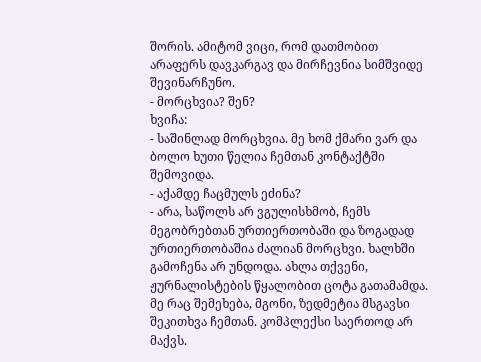შორის. ამიტომ ვიცი, რომ დათმობით არაფერს დავკარგავ და მირჩევნია სიმშვიდე შევინარჩუნო.
- მორცხვია? შენ?
ხვიჩა:
- საშინლად მორცხვია. მე ხომ ქმარი ვარ და ბოლო ხუთი წელია ჩემთან კონტაქტში შემოვიდა.
- აქამდე ჩაცმულს ეძინა?
- არა, საწოლს არ ვგულისხმობ, ჩემს მეგობრებთან ურთიერთობაში და ზოგადად ურთიერთობაშია ძალიან მორცხვი. ხალხში გამოჩენა არ უნდოდა. ახლა თქვენი, ჟურნალისტების წყალობით ცოტა გათამამდა. მე რაც შემეხება, მგონი, ზედმეტია მსგავსი შეკითხვა ჩემთან. კომპლექსი საერთოდ არ მაქვს.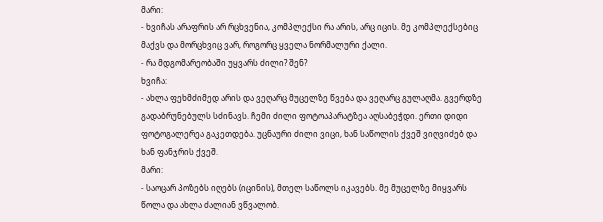მარი:
- ხვიჩას არაფრის არ რცხვენია, კომპლექსი რა არის, არც იცის. მე კომპლექსებიც მაქვს და მორცხვიც ვარ, როგორც ყველა ნორმალური ქალი.
- რა მდგომარეობაში უყვარს ძილი? შენ?
ხვიჩა:
- ახლა ფეხმძიმედ არის და ვეღარც მუცელზე წვება და ვეღარც გულაღმა. გვერდზე გადაბრუნებულს სძინავს. ჩემი ძილი ფოტოაპარატზეა აღსაბეჭდი. ერთი დიდი ფოტოგალერეა გაკეთდება. უცნაური ძილი ვიცი, ხან საწოლის ქვეშ ვიღვიძებ და ხან ფანჯრის ქვეშ.
მარი:
- საოცარ პოზებს იღებს (იცინის), მთელ საწოლს იკავებს. მე მუცელზე მიყვარს წოლა და ახლა ძალიან ვწვალობ.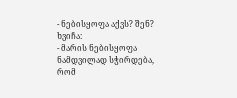- ნებისყოფა აქვს? შენ?
ხვიჩა:
- მარის ნებისყოფა ნამდვილად სჭირდება, რომ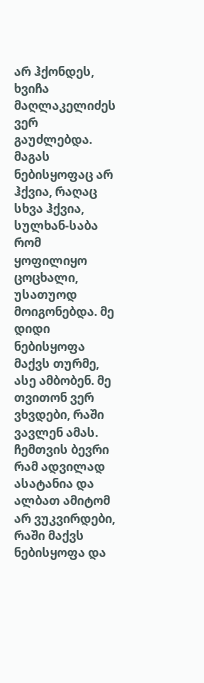არ ჰქონდეს, ხვიჩა მაღლაკელიძეს ვერ გაუძლებდა. მაგას ნებისყოფაც არ ჰქვია, რაღაც სხვა ჰქვია, სულხან-საბა რომ ყოფილიყო ცოცხალი, უსათუოდ მოიგონებდა. მე დიდი ნებისყოფა მაქვს თურმე, ასე ამბობენ. მე თვითონ ვერ ვხვდები, რაში ვავლენ ამას. ჩემთვის ბევრი რამ ადვილად ასატანია და ალბათ ამიტომ არ ვუკვირდები, რაში მაქვს ნებისყოფა და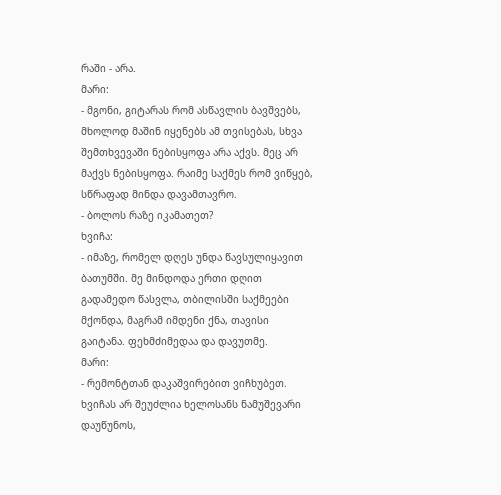რაში - არა.
მარი:
- მგონი, გიტარას რომ ასწავლის ბავშვებს, მხოლოდ მაშინ იყენებს ამ თვისებას, სხვა შემთხვევაში ნებისყოფა არა აქვს. მეც არ მაქვს ნებისყოფა. რაიმე საქმეს რომ ვიწყებ, სწრაფად მინდა დავამთავრო.
- ბოლოს რაზე იკამათეთ?
ხვიჩა:
- იმაზე, რომელ დღეს უნდა წავსულიყავით ბათუმში. მე მინდოდა ერთი დღით გადამედო წასვლა, თბილისში საქმეები მქონდა, მაგრამ იმდენი ქნა, თავისი გაიტანა. ფეხმძიმედაა და დავუთმე.
მარი:
- რემონტთან დაკაშვირებით ვიჩხუბეთ. ხვიჩას არ შეუძლია ხელოსანს ნამუშევარი დაუწუნოს,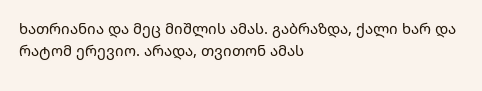ხათრიანია და მეც მიშლის ამას. გაბრაზდა, ქალი ხარ და რატომ ერევიო. არადა, თვითონ ამას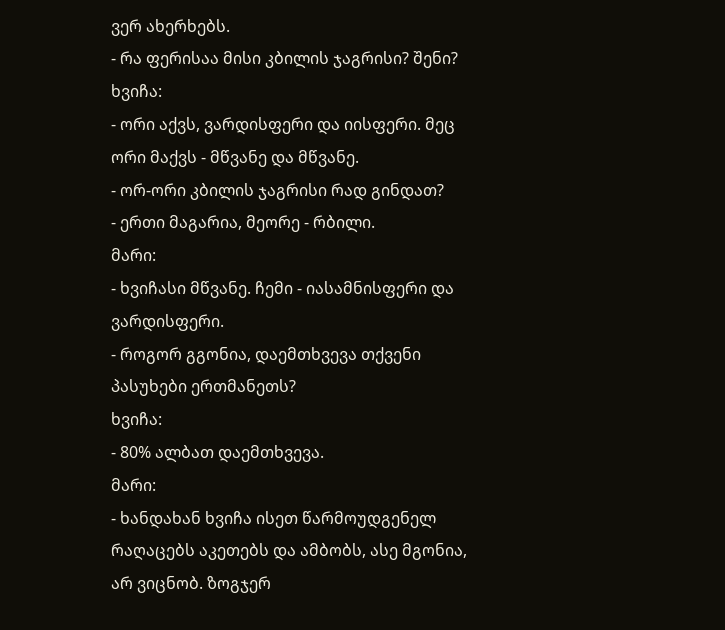ვერ ახერხებს.
- რა ფერისაა მისი კბილის ჯაგრისი? შენი?
ხვიჩა:
- ორი აქვს, ვარდისფერი და იისფერი. მეც ორი მაქვს - მწვანე და მწვანე.
- ორ-ორი კბილის ჯაგრისი რად გინდათ?
- ერთი მაგარია, მეორე - რბილი.
მარი:
- ხვიჩასი მწვანე. ჩემი - იასამნისფერი და ვარდისფერი.
- როგორ გგონია, დაემთხვევა თქვენი პასუხები ერთმანეთს?
ხვიჩა:
- 80% ალბათ დაემთხვევა.
მარი:
- ხანდახან ხვიჩა ისეთ წარმოუდგენელ რაღაცებს აკეთებს და ამბობს, ასე მგონია, არ ვიცნობ. ზოგჯერ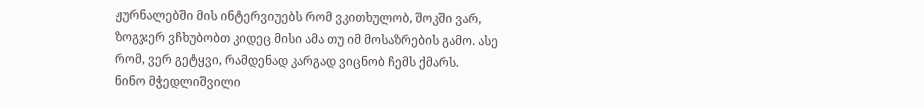ჟურნალებში მის ინტერვიუებს რომ ვკითხულობ, შოკში ვარ, ზოგჯერ ვჩხუბობთ კიდეც მისი ამა თუ იმ მოსაზრების გამო. ასე რომ, ვერ გეტყვი, რამდენად კარგად ვიცნობ ჩემს ქმარს.
ნინო მჭედლიშვილი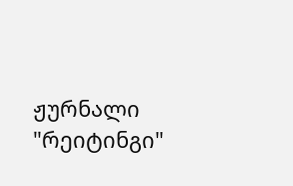ჟურნალი "რეიტინგი"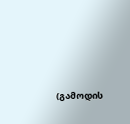(გამოდის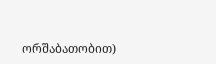ორშაბათობით)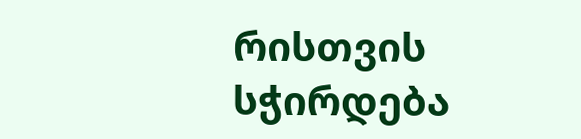რისთვის სჭირდება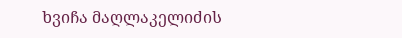ხვიჩა მაღლაკელიძის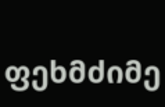ფეხმძიმე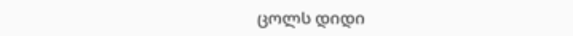ცოლს დიდი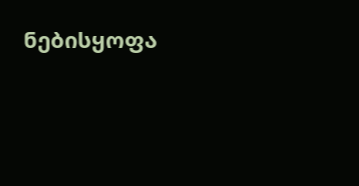ნებისყოფა